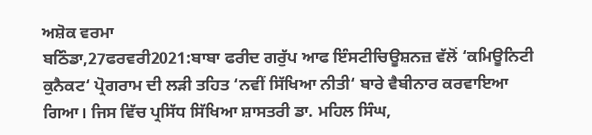ਅਸ਼ੋਕ ਵਰਮਾ
ਬਠਿੰਡਾ,27ਫਰਵਰੀ2021:ਬਾਬਾ ਫਰੀਦ ਗਰੁੱਪ ਆਫ ਇੰਸਟੀਚਿਊਸ਼ਨਜ਼ ਵੱਲੋਂ ‘ਕਮਿਊਨਿਟੀ ਕੁਨੈਕਟ‘ ਪ੍ਰੋਗਰਾਮ ਦੀ ਲੜੀ ਤਹਿਤ ‘ਨਵੀਂ ਸਿੱਖਿਆ ਨੀਤੀ‘ ਬਾਰੇ ਵੈਬੀਨਾਰ ਕਰਵਾਇਆ ਗਿਆ। ਜਿਸ ਵਿੱਚ ਪ੍ਰਸਿੱਧ ਸਿੱਖਿਆ ਸ਼ਾਸਤਰੀ ਡਾ. ਮਹਿਲ ਸਿੰਘ,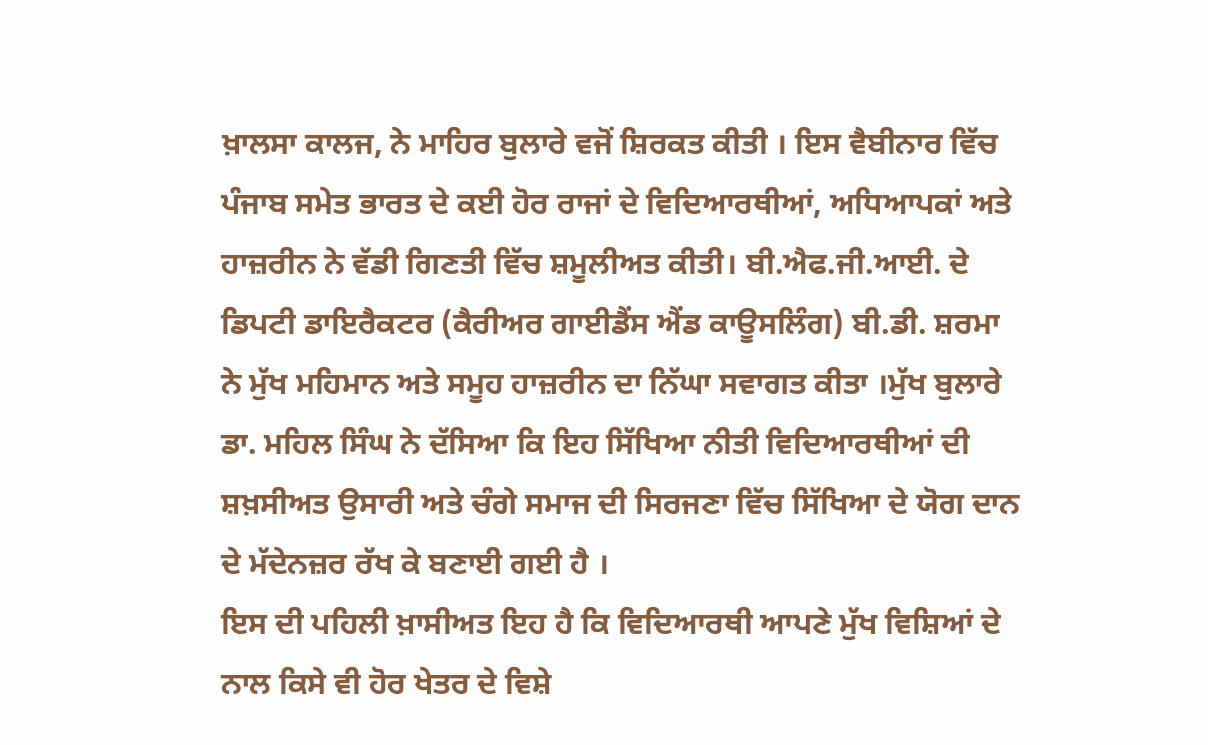ਖ਼ਾਲਸਾ ਕਾਲਜ, ਨੇ ਮਾਹਿਰ ਬੁਲਾਰੇ ਵਜੋਂ ਸ਼ਿਰਕਤ ਕੀਤੀ । ਇਸ ਵੈਬੀਨਾਰ ਵਿੱਚ ਪੰਜਾਬ ਸਮੇਤ ਭਾਰਤ ਦੇ ਕਈ ਹੋਰ ਰਾਜਾਂ ਦੇ ਵਿਦਿਆਰਥੀਆਂ, ਅਧਿਆਪਕਾਂ ਅਤੇ ਹਾਜ਼ਰੀਨ ਨੇ ਵੱਡੀ ਗਿਣਤੀ ਵਿੱਚ ਸ਼ਮੂਲੀਅਤ ਕੀਤੀ। ਬੀ.ਐਫ.ਜੀ.ਆਈ. ਦੇ ਡਿਪਟੀ ਡਾਇਰੈਕਟਰ (ਕੈਰੀਅਰ ਗਾਈਡੈਂਸ ਐਂਡ ਕਾਊਸਲਿੰਗ) ਬੀ.ਡੀ. ਸ਼ਰਮਾ ਨੇ ਮੁੱਖ ਮਹਿਮਾਨ ਅਤੇ ਸਮੂਹ ਹਾਜ਼ਰੀਨ ਦਾ ਨਿੱਘਾ ਸਵਾਗਤ ਕੀਤਾ ।ਮੁੱਖ ਬੁਲਾਰੇ ਡਾ. ਮਹਿਲ ਸਿੰਘ ਨੇ ਦੱਸਿਆ ਕਿ ਇਹ ਸਿੱਖਿਆ ਨੀਤੀ ਵਿਦਿਆਰਥੀਆਂ ਦੀ ਸ਼ਖ਼ਸੀਅਤ ਉਸਾਰੀ ਅਤੇ ਚੰਗੇ ਸਮਾਜ ਦੀ ਸਿਰਜਣਾ ਵਿੱਚ ਸਿੱਖਿਆ ਦੇ ਯੋਗ ਦਾਨ ਦੇ ਮੱਦੇਨਜ਼ਰ ਰੱਖ ਕੇ ਬਣਾਈ ਗਈ ਹੈ ।
ਇਸ ਦੀ ਪਹਿਲੀ ਖ਼ਾਸੀਅਤ ਇਹ ਹੈ ਕਿ ਵਿਦਿਆਰਥੀ ਆਪਣੇ ਮੁੱਖ ਵਿਸ਼ਿਆਂ ਦੇ ਨਾਲ ਕਿਸੇ ਵੀ ਹੋਰ ਖੇਤਰ ਦੇ ਵਿਸ਼ੇ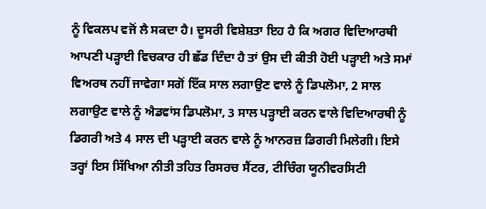ਨੂੰ ਵਿਕਲਪ ਵਜੋਂ ਲੈ ਸਕਦਾ ਹੈ। ਦੂਸਰੀ ਵਿਸ਼ੇਸ਼ਤਾ ਇਹ ਹੈ ਕਿ ਅਗਰ ਵਿਦਿਆਰਥੀ ਆਪਣੀ ਪੜ੍ਹਾਈ ਵਿਚਕਾਰ ਹੀ ਛੱਡ ਦਿੰਦਾ ਹੈ ਤਾਂ ਉਸ ਦੀ ਕੀਤੀ ਹੋਈ ਪੜ੍ਹਾਈ ਅਤੇ ਸਮਾਂ ਵਿਅਰਥ ਨਹੀਂ ਜਾਵੇਗਾ ਸਗੋਂ ਇੱਕ ਸਾਲ ਲਗਾਉਣ ਵਾਲੇ ਨੂੰ ਡਿਪਲੋਮਾ, 2 ਸਾਲ ਲਗਾਉਣ ਵਾਲੇ ਨੂੰ ਐਡਵਾਂਸ ਡਿਪਲੋਮਾ, 3 ਸਾਲ ਪੜ੍ਹਾਈ ਕਰਨ ਵਾਲੇ ਵਿਦਿਆਰਥੀ ਨੂੰ ਡਿਗਰੀ ਅਤੇ 4 ਸਾਲ ਦੀ ਪੜ੍ਹਾਈ ਕਰਨ ਵਾਲੇ ਨੂੰ ਆਨਰਜ਼ ਡਿਗਰੀ ਮਿਲੇਗੀ। ਇਸੇ ਤਰ੍ਹਾਂ ਇਸ ਸਿੱਖਿਆ ਨੀਤੀ ਤਹਿਤ ਰਿਸਰਚ ਸੈਂਟਰ, ਟੀਚਿੰਗ ਯੂਨੀਵਰਸਿਟੀ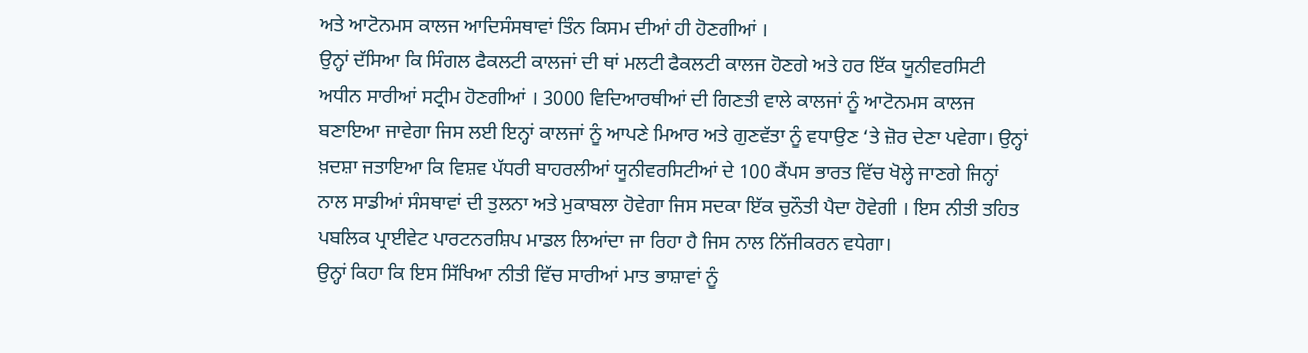ਅਤੇ ਆਟੋਨਮਸ ਕਾਲਜ ਆਦਿਸੰਸਥਾਵਾਂ ਤਿੰਨ ਕਿਸਮ ਦੀਆਂ ਹੀ ਹੋਣਗੀਆਂ ।
ਉਨ੍ਹਾਂ ਦੱਸਿਆ ਕਿ ਸਿੰਗਲ ਫੈਕਲਟੀ ਕਾਲਜਾਂ ਦੀ ਥਾਂ ਮਲਟੀ ਫੈਕਲਟੀ ਕਾਲਜ ਹੋਣਗੇ ਅਤੇ ਹਰ ਇੱਕ ਯੂਨੀਵਰਸਿਟੀ ਅਧੀਨ ਸਾਰੀਆਂ ਸਟ੍ਰੀਮ ਹੋਣਗੀਆਂ । 3000 ਵਿਦਿਆਰਥੀਆਂ ਦੀ ਗਿਣਤੀ ਵਾਲੇ ਕਾਲਜਾਂ ਨੂੰ ਆਟੋਨਮਸ ਕਾਲਜ ਬਣਾਇਆ ਜਾਵੇਗਾ ਜਿਸ ਲਈ ਇਨ੍ਹਾਂ ਕਾਲਜਾਂ ਨੂੰ ਆਪਣੇ ਮਿਆਰ ਅਤੇ ਗੁਣਵੱਤਾ ਨੂੰ ਵਧਾਉਣ ‘ਤੇ ਜ਼ੋਰ ਦੇਣਾ ਪਵੇਗਾ। ਉਨ੍ਹਾਂ ਖ਼ਦਸ਼ਾ ਜਤਾਇਆ ਕਿ ਵਿਸ਼ਵ ਪੱਧਰੀ ਬਾਹਰਲੀਆਂ ਯੂਨੀਵਰਸਿਟੀਆਂ ਦੇ 100 ਕੈਂਪਸ ਭਾਰਤ ਵਿੱਚ ਖੋਲ੍ਹੇ ਜਾਣਗੇ ਜਿਨ੍ਹਾਂ ਨਾਲ ਸਾਡੀਆਂ ਸੰਸਥਾਵਾਂ ਦੀ ਤੁਲਨਾ ਅਤੇ ਮੁਕਾਬਲਾ ਹੋਵੇਗਾ ਜਿਸ ਸਦਕਾ ਇੱਕ ਚੁਨੌਤੀ ਪੈਦਾ ਹੋਵੇਗੀ । ਇਸ ਨੀਤੀ ਤਹਿਤ ਪਬਲਿਕ ਪ੍ਰਾਈਵੇਟ ਪਾਰਟਨਰਸ਼ਿਪ ਮਾਡਲ ਲਿਆਂਦਾ ਜਾ ਰਿਹਾ ਹੈ ਜਿਸ ਨਾਲ ਨਿੱਜੀਕਰਨ ਵਧੇਗਾ।
ਉਨ੍ਹਾਂ ਕਿਹਾ ਕਿ ਇਸ ਸਿੱਖਿਆ ਨੀਤੀ ਵਿੱਚ ਸਾਰੀਆਂ ਮਾਤ ਭਾਸ਼ਾਵਾਂ ਨੂੰ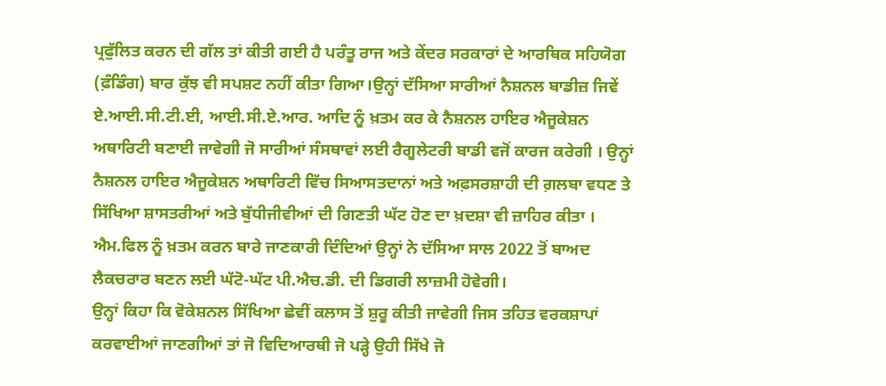ਪ੍ਰਫੁੱਲਿਤ ਕਰਨ ਦੀ ਗੱਲ ਤਾਂ ਕੀਤੀ ਗਈ ਹੈ ਪਰੰਤੂ ਰਾਜ ਅਤੇ ਕੇਂਦਰ ਸਰਕਾਰਾਂ ਦੇ ਆਰਥਿਕ ਸਹਿਯੋਗ (ਫ਼ੰਡਿੰਗ) ਬਾਰ ਕੁੱਝ ਵੀ ਸਪਸ਼ਟ ਨਹੀਂ ਕੀਤਾ ਗਿਆ।ਉਨ੍ਹਾਂ ਦੱਸਿਆ ਸਾਰੀਆਂ ਨੈਸ਼ਨਲ ਬਾਡੀਜ਼ ਜਿਵੇਂ ਏ.ਆਈ.ਸੀ.ਟੀ.ਈ, ਆਈ.ਸੀ.ਏ.ਆਰ. ਆਦਿ ਨੂੰ ਖ਼ਤਮ ਕਰ ਕੇ ਨੈਸ਼ਨਲ ਹਾਇਰ ਐਜੂਕੇਸ਼ਨ ਅਥਾਰਿਟੀ ਬਣਾਈ ਜਾਵੇਗੀ ਜੋ ਸਾਰੀਆਂ ਸੰਸਥਾਵਾਂ ਲਈ ਰੈਗੂਲੇਟਰੀ ਬਾਡੀ ਵਜੋਂ ਕਾਰਜ ਕਰੇਗੀ । ਉਨ੍ਹਾਂ ਨੈਸ਼ਨਲ ਹਾਇਰ ਐਜੂਕੇਸ਼ਨ ਅਥਾਰਿਟੀ ਵਿੱਚ ਸਿਆਸਤਦਾਨਾਂ ਅਤੇ ਅਫ਼ਸਰਸ਼ਾਹੀ ਦੀ ਗ਼ਲਬਾ ਵਧਣ ਤੇ ਸਿੱਖਿਆ ਸ਼ਾਸਤਰੀਆਂ ਅਤੇ ਬੁੱਧੀਜੀਵੀਆਂ ਦੀ ਗਿਣਤੀ ਘੱਟ ਹੋਣ ਦਾ ਖ਼ਦਸ਼ਾ ਵੀ ਜ਼ਾਹਿਰ ਕੀਤਾ । ਐਮ.ਫਿਲ ਨੂੰ ਖ਼ਤਮ ਕਰਨ ਬਾਰੇ ਜਾਣਕਾਰੀ ਦਿੰਦਿਆਂ ਉਨ੍ਹਾਂ ਨੇ ਦੱਸਿਆ ਸਾਲ 2022 ਤੋਂ ਬਾਅਦ ਲੈਕਚਰਾਰ ਬਣਨ ਲਈ ਘੱਟੋ-ਘੱਟ ਪੀ.ਐਚ.ਡੀ. ਦੀ ਡਿਗਰੀ ਲਾਜ਼ਮੀ ਹੋਵੇਗੀ।
ਉਨ੍ਹਾਂ ਕਿਹਾ ਕਿ ਵੋਕੇਸ਼ਨਲ ਸਿੱਖਿਆ ਛੇਵੀਂ ਕਲਾਸ ਤੋਂ ਸ਼ੁਰੂ ਕੀਤੀ ਜਾਵੇਗੀ ਜਿਸ ਤਹਿਤ ਵਰਕਸ਼ਾਪਾਂ ਕਰਵਾਈਆਂ ਜਾਣਗੀਆਂ ਤਾਂ ਜੋ ਵਿਦਿਆਰਥੀ ਜੋ ਪੜ੍ਹੇ ਉਹੀ ਸਿੱਖੇ ਜੋ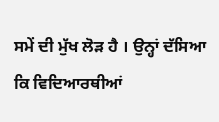ਸਮੇਂ ਦੀ ਮੁੱਖ ਲੋੜ ਹੈ । ਉਨ੍ਹਾਂ ਦੱਸਿਆ ਕਿ ਵਿਦਿਆਰਥੀਆਂ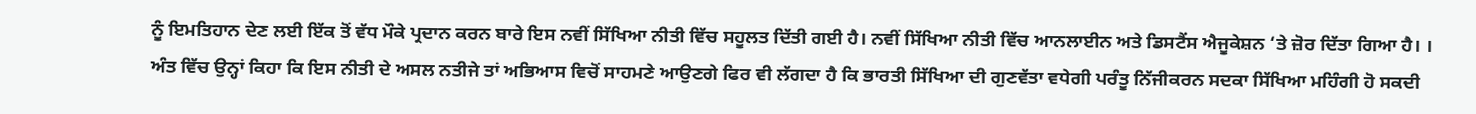ਨੂੰ ਇਮਤਿਹਾਨ ਦੇਣ ਲਈ ਇੱਕ ਤੋਂ ਵੱਧ ਮੌਕੇ ਪ੍ਰਦਾਨ ਕਰਨ ਬਾਰੇ ਇਸ ਨਵੀਂ ਸਿੱਖਿਆ ਨੀਤੀ ਵਿੱਚ ਸਹੂਲਤ ਦਿੱਤੀ ਗਈ ਹੈ। ਨਵੀਂ ਸਿੱਖਿਆ ਨੀਤੀ ਵਿੱਚ ਆਨਲਾਈਨ ਅਤੇ ਡਿਸਟੈਂਸ ਐਜੂਕੇਸ਼ਨ ‘ਤੇ ਜ਼ੋਰ ਦਿੱਤਾ ਗਿਆ ਹੈ। । ਅੰਤ ਵਿੱਚ ਉਨ੍ਹਾਂ ਕਿਹਾ ਕਿ ਇਸ ਨੀਤੀ ਦੇ ਅਸਲ ਨਤੀਜੇ ਤਾਂ ਅਭਿਆਸ ਵਿਚੋਂ ਸਾਹਮਣੇ ਆਉਣਗੇ ਫਿਰ ਵੀ ਲੱਗਦਾ ਹੈ ਕਿ ਭਾਰਤੀ ਸਿੱਖਿਆ ਦੀ ਗੁਣਵੱਤਾ ਵਧੇਗੀ ਪਰੰਤੂ ਨਿੱਜੀਕਰਨ ਸਦਕਾ ਸਿੱਖਿਆ ਮਹਿੰਗੀ ਹੋ ਸਕਦੀ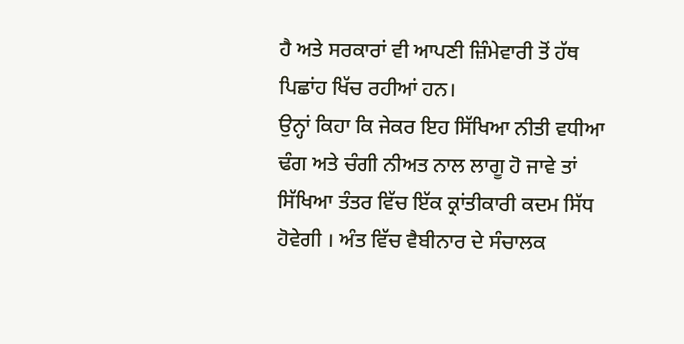ਹੈ ਅਤੇ ਸਰਕਾਰਾਂ ਵੀ ਆਪਣੀ ਜ਼ਿੰਮੇਵਾਰੀ ਤੋਂ ਹੱਥ ਪਿਛਾਂਹ ਖਿੱਚ ਰਹੀਆਂ ਹਨ।
ਉਨ੍ਹਾਂ ਕਿਹਾ ਕਿ ਜੇਕਰ ਇਹ ਸਿੱਖਿਆ ਨੀਤੀ ਵਧੀਆ ਢੰਗ ਅਤੇ ਚੰਗੀ ਨੀਅਤ ਨਾਲ ਲਾਗੂ ਹੋ ਜਾਵੇ ਤਾਂ ਸਿੱਖਿਆ ਤੰਤਰ ਵਿੱਚ ਇੱਕ ਕ੍ਰਾਂਤੀਕਾਰੀ ਕਦਮ ਸਿੱਧ ਹੋਵੇਗੀ । ਅੰਤ ਵਿੱਚ ਵੈਬੀਨਾਰ ਦੇ ਸੰਚਾਲਕ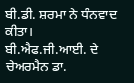ਬੀ.ਡੀ. ਸ਼ਰਮਾ ਨੇ ਧੰਨਵਾਦ ਕੀਤਾ। ਬੀ.ਐਫ.ਜੀ.ਆਈ. ਦੇ ਚੇਅਰਮੈਨ ਡਾ.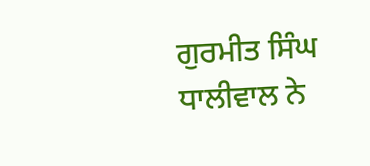ਗੁਰਮੀਤ ਸਿੰਘ ਧਾਲੀਵਾਲ ਨੇ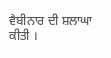ਵੈਬੀਨਾਰ ਦੀ ਸ਼ਲਾਘਾ ਕੀਤੀ ।